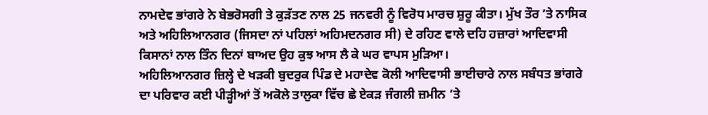ਨਾਮਦੇਵ ਭਾਂਗਰੇ ਨੇ ਬੇਭਰੋਸਗੀ ਤੇ ਕੁੜੱਤਣ ਨਾਲ 25 ਜਨਵਰੀ ਨੂੰ ਵਿਰੋਧ ਮਾਰਚ ਸ਼ੁਰੂ ਕੀਤਾ। ਮੁੱਖ ਤੌਰ ’ਤੇ ਨਾਸਿਕ ਅਤੇ ਅਹਿਲਿਆਨਗਰ (ਜਿਸਦਾ ਨਾਂ ਪਹਿਲਾਂ ਅਹਿਮਦਨਗਰ ਸੀ) ਦੇ ਰਹਿਣ ਵਾਲੇ ਦਹਿ ਹਜ਼ਾਰਾਂ ਆਦਿਵਾਸੀ ਕਿਸਾਨਾਂ ਨਾਲ ਤਿੰਨ ਦਿਨਾਂ ਬਾਅਦ ਉਹ ਕੁਝ ਆਸ ਲੈ ਕੇ ਘਰ ਵਾਪਸ ਮੁੜਿਆ।
ਅਹਿਲਿਆਨਗਰ ਜ਼ਿਲ੍ਹੇ ਦੇ ਖੜਕੀ ਬੁਦਰੁਕ ਪਿੰਡ ਦੇ ਮਹਾਦੇਵ ਕੋਲੀ ਆਦਿਵਾਸੀ ਭਾਈਚਾਰੇ ਨਾਲ ਸਬੰਧਤ ਭਾਂਗਰੇ ਦਾ ਪਰਿਵਾਰ ਕਈ ਪੀੜ੍ਹੀਆਂ ਤੋਂ ਅਕੋਲੇ ਤਾਲੁਕਾ ਵਿੱਚ ਛੇ ਏਕੜ ਜੰਗਲੀ ਜ਼ਮੀਨ ’ਤੇ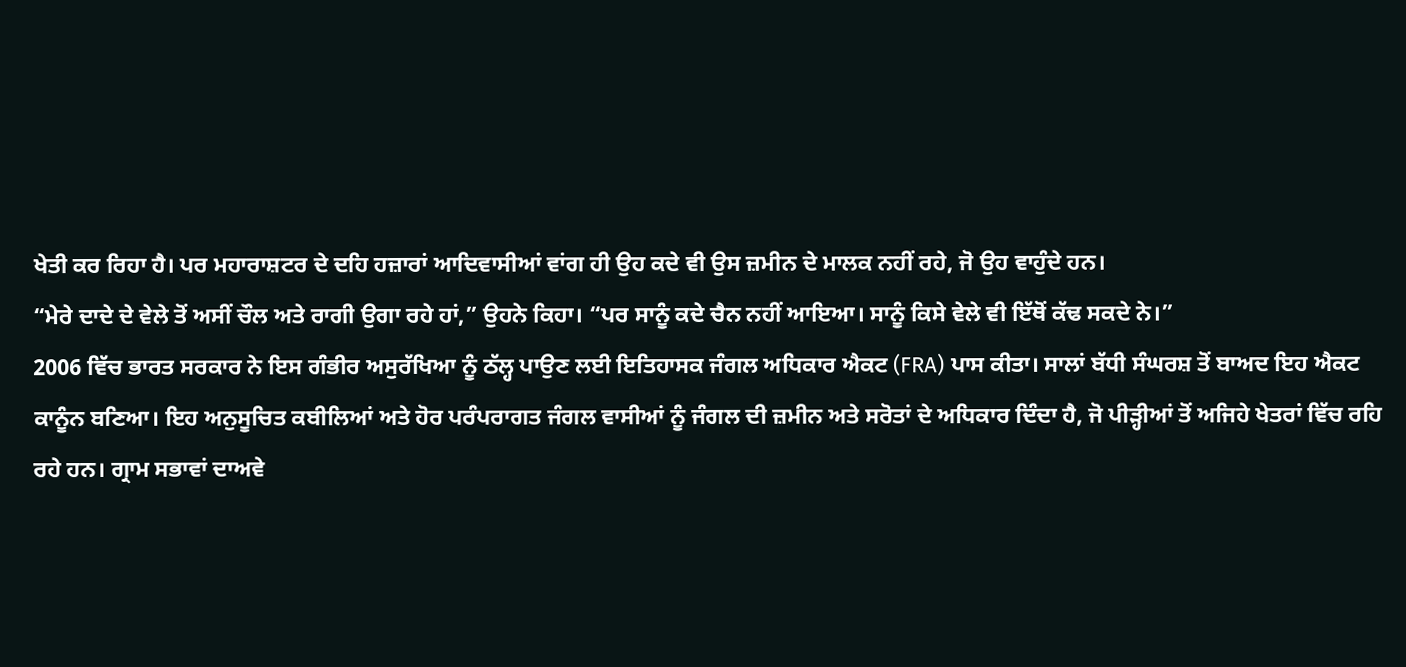ਖੇਤੀ ਕਰ ਰਿਹਾ ਹੈ। ਪਰ ਮਹਾਰਾਸ਼ਟਰ ਦੇ ਦਹਿ ਹਜ਼ਾਰਾਂ ਆਦਿਵਾਸੀਆਂ ਵਾਂਗ ਹੀ ਉਹ ਕਦੇ ਵੀ ਉਸ ਜ਼ਮੀਨ ਦੇ ਮਾਲਕ ਨਹੀਂ ਰਹੇ, ਜੋ ਉਹ ਵਾਹੁੰਦੇ ਹਨ।
“ਮੇਰੇ ਦਾਦੇ ਦੇ ਵੇਲੇ ਤੋਂ ਅਸੀਂ ਚੌਲ ਅਤੇ ਰਾਗੀ ਉਗਾ ਰਹੇ ਹਾਂ,” ਉਹਨੇ ਕਿਹਾ। “ਪਰ ਸਾਨੂੰ ਕਦੇ ਚੈਨ ਨਹੀਂ ਆਇਆ। ਸਾਨੂੰ ਕਿਸੇ ਵੇਲੇ ਵੀ ਇੱਥੋਂ ਕੱਢ ਸਕਦੇ ਨੇ।”
2006 ਵਿੱਚ ਭਾਰਤ ਸਰਕਾਰ ਨੇ ਇਸ ਗੰਭੀਰ ਅਸੁਰੱਖਿਆ ਨੂੰ ਠੱਲ੍ਹ ਪਾਉਣ ਲਈ ਇਤਿਹਾਸਕ ਜੰਗਲ ਅਧਿਕਾਰ ਐਕਟ (FRA) ਪਾਸ ਕੀਤਾ। ਸਾਲਾਂ ਬੱਧੀ ਸੰਘਰਸ਼ ਤੋਂ ਬਾਅਦ ਇਹ ਐਕਟ ਕਾਨੂੰਨ ਬਣਿਆ। ਇਹ ਅਨੁਸੂਚਿਤ ਕਬੀਲਿਆਂ ਅਤੇ ਹੋਰ ਪਰੰਪਰਾਗਤ ਜੰਗਲ ਵਾਸੀਆਂ ਨੂੰ ਜੰਗਲ ਦੀ ਜ਼ਮੀਨ ਅਤੇ ਸਰੋਤਾਂ ਦੇ ਅਧਿਕਾਰ ਦਿੰਦਾ ਹੈ, ਜੋ ਪੀੜ੍ਹੀਆਂ ਤੋਂ ਅਜਿਹੇ ਖੇਤਰਾਂ ਵਿੱਚ ਰਹਿ ਰਹੇ ਹਨ। ਗ੍ਰਾਮ ਸਭਾਵਾਂ ਦਾਅਵੇ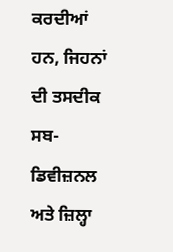ਕਰਦੀਆਂ ਹਨ, ਜਿਹਨਾਂ ਦੀ ਤਸਦੀਕ ਸਬ-ਡਿਵੀਜ਼ਨਲ ਅਤੇ ਜ਼ਿਲ੍ਹਾ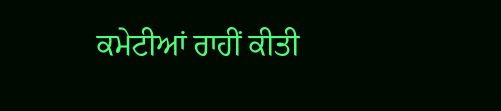ਕਮੇਟੀਆਂ ਰਾਹੀਂ ਕੀਤੀ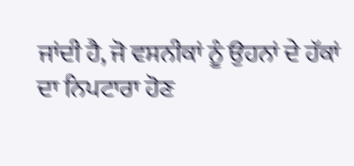ਜਾਂਦੀ ਹੈ, ਜੋ ਵਸਨੀਕਾਂ ਨੂੰ ਉਹਨਾਂ ਦੇ ਹੱਕਾਂ ਦਾ ਨਿਪਟਾਰਾ ਹੋਣ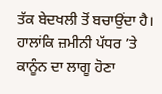ਤੱਕ ਬੇਦਖਲੀ ਤੋਂ ਬਚਾਉਂਦਾ ਹੈ।
ਹਾਲਾਂਕਿ ਜ਼ਮੀਨੀ ਪੱਧਰ ’ਤੇ ਕਾਨੂੰਨ ਦਾ ਲਾਗੂ ਹੋਣਾ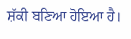ਸ਼ੱਕੀ ਬਣਿਆ ਹੋਇਆ ਹੈ।